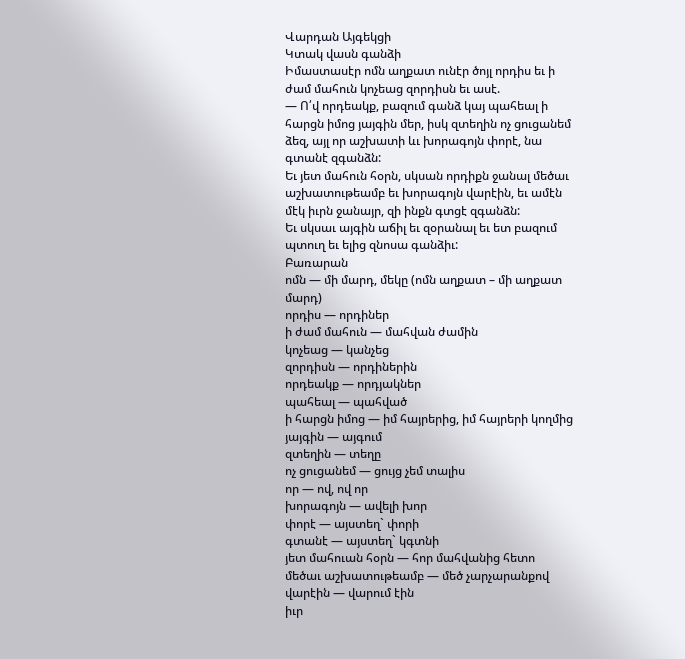Վարդան Այգեկցի
Կտակ վասն գանձի
Իմաստասէր ոմն աղքատ ունէր ծոյլ որդիս եւ ի ժամ մահուն կոչեաց զորդիսն եւ ասէ.
— Ո՛վ որդեակք, բազում գանձ կայ պահեալ ի հարցն իմոց յայգին մեր, իսկ զտեղին ոչ ցուցանեմ ձեզ, այլ որ աշխատի ևւ խորագոյն փորէ, նա գտանէ զգանձն:
Եւ յետ մահուն հօրն, սկսան որդիքն ջանալ մեծաւ աշխատութեամբ եւ խորագոյն վարէին, եւ ամէն մէկ իւրն ջանայր, զի ինքն գտցէ զգանձն:
Եւ սկսաւ այգին աճիլ եւ զօրանալ եւ ետ բազում պտուղ եւ ելից զնոսա գանձիւ:
Բառարան
ոմն — մի մարդ, մեկը (ոմն աղքատ – մի աղքատ մարդ)
որդիս — որդիներ
ի ժամ մահուն — մահվան ժամին
կոչեաց — կանչեց
զորդիսն — որդիներին
որդեակք — որդյակներ
պահեալ — պահված
ի հարցն իմոց — իմ հայրերից, իմ հայրերի կողմից
յայգին — այգում
զտեղին — տեղը
ոչ ցուցանեմ — ցույց չեմ տալիս
որ — ով, ով որ
խորագոյն — ավելի խոր
փորէ — այստեղ` փորի
գտանէ — այստեղ` կգտնի
յետ մահուան հօրն — հոր մահվանից հետո
մեծաւ աշխատութեամբ — մեծ չարչարանքով
վարէին — վարում էին
իւր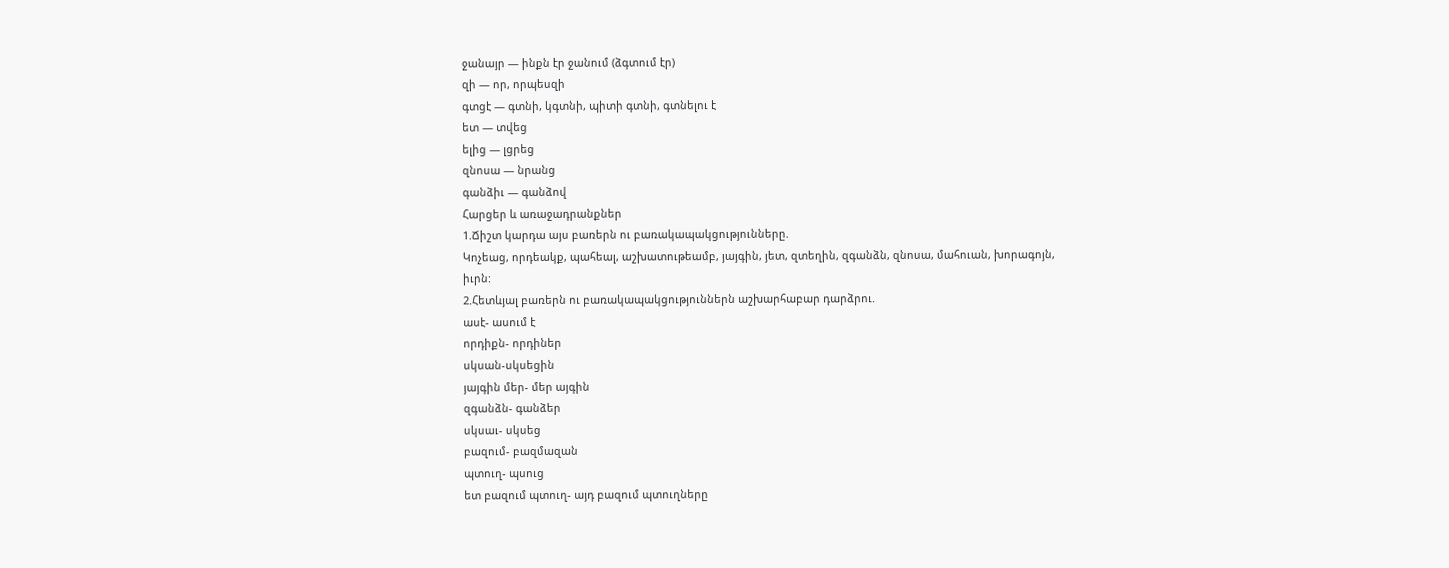ջանայր — ինքն էր ջանում (ձգտում էր)
զի — որ, որպեսզի
գտցէ — գտնի, կգտնի, պիտի գտնի, գտնելու է
ետ — տվեց
ելից — լցրեց
զնոսա — նրանց
գանձիւ — գանձով
Հարցեր և առաջադրանքներ
1.Ճիշտ կարդա այս բառերն ու բառակապակցությունները.
Կոչեաց, որդեակք, պահեալ, աշխատութեամբ, յայգին, յետ, զտեղին, զգանձն, զնոսա, մահուան, խորագոյն, իւրն:
2.Հետևյալ բառերն ու բառակապակցություններն աշխարհաբար դարձրու.
ասէ- ասում է
որդիքն- որդիներ
սկսան-սկսեցին
յայգին մեր- մեր այգին
զգանձն- գանձեր
սկսաւ- սկսեց
բազում- բազմազան
պտուղ- պսուց
ետ բազում պտուղ- այդ բազում պտուղները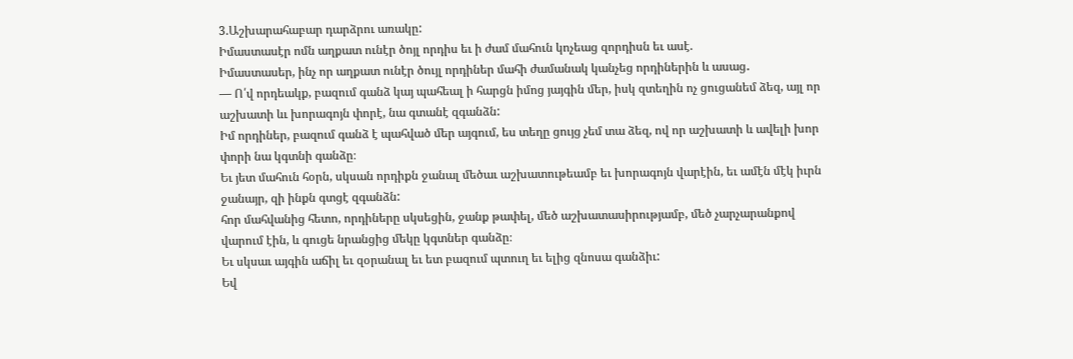3.Աշխարահաբար դարձրու առակը:
Իմաստասէր ոմն աղքատ ունէր ծոյլ որդիս եւ ի ժամ մահուն կոչեաց զորդիսն եւ ասէ.
Իմաստասեր, ինչ որ աղքատ ունէր ծույլ որդիներ մահի ժամանակ կանչեց որդիներին և ասաց․
— Ո՛վ որդեակք, բազում գանձ կայ պահեալ ի հարցն իմոց յայգին մեր, իսկ զտեղին ոչ ցուցանեմ ձեզ, այլ որ աշխատի ևւ խորագոյն փորէ, նա գտանէ զգանձն:
Իմ որդիներ, բազում գանձ է պահված մեր այգում, ես տեղը ցույց չեմ տա ձեզ, ով որ աշխատի և ավելի խոր փորի նա կգտնի գանձը։
Եւ յետ մահուն հօրն, սկսան որդիքն ջանալ մեծաւ աշխատութեամբ եւ խորագոյն վարէին, եւ ամէն մէկ իւրն ջանայր, զի ինքն գտցէ զգանձն:
հոր մահվանից հետո, որդիները սկսեցին, ջանք թափել, մեծ աշխատասիրությամբ, մեծ չարչարանքով վարում էին, և գուցե նրանցից մեկը կգտներ գանձը։
Եւ սկսաւ այգին աճիլ եւ զօրանալ եւ ետ բազում պտուղ եւ ելից զնոսա գանձիւ:
Եվ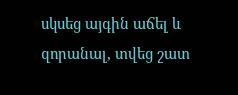սկսեց այգին աճել և զորանալ, տվեց շատ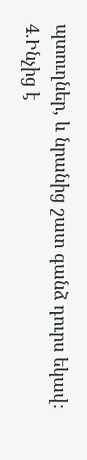պտուղներ, և նրանից շատ գանձ դուրս եկավ։
4.Ինչից է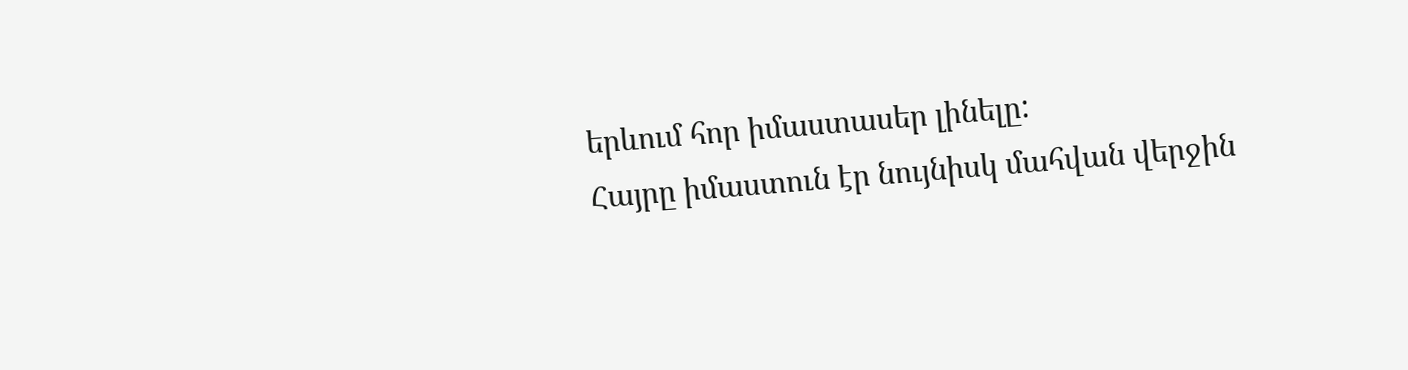երևում հոր իմաստասեր լինելը:
Հայրը իմաստուն էր նույնիսկ մահվան վերջին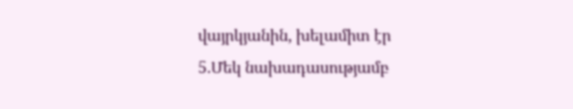վայրկյանին, խելամիտ էր
5.Մեկ նախադասությամբ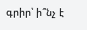գրիր՝ ի՞նչ է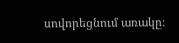սովորեցնում առակը։